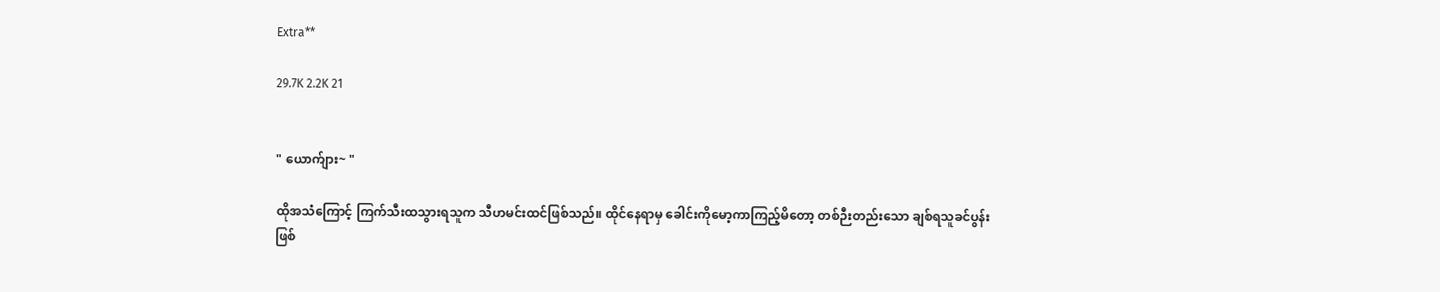Extra**

29.7K 2.2K 21


" ယောက်ျား~ "

ထိုအသံကြောင့် ကြက်သီးထသွားရသူက သီဟမင်းထင်ဖြစ်သည်။ ထိုင်နေရာမှ ခေါင်းကိုမော့ကာကြည့်မိတော့ တစ်ဉီးတည်းသော ချစ်ရသူခင်ပွန်းဖြစ်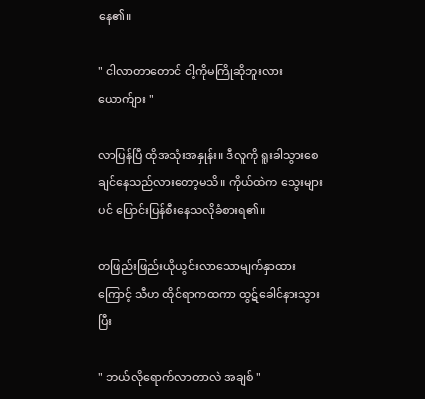နေ၏။

" ငါလာတာတောင် ငါ့ကိုမကြိုဆိုဘူးလား ယောက်ျား "

လာပြန်ပြီ ထိုအသုံးအနှုန်း။ ဒီလူကို ရူးခါသွားစေချင်နေသည်လားတော့မသိ။ ကိုယ်ထဲက သွေးများပင် ပြောင်းပြန်စီးနေသလိုခံစားရ၏။

တဖြည်းဖြည်းယိုယွင်းလာသောမျက်နှာထားကြောင့် သီဟ ထိုင်ရာကထကာ ထွဋ်ခေါင်နားသွားပြီး

" ဘယ်လိုရောက်လာတာလဲ အချစ် "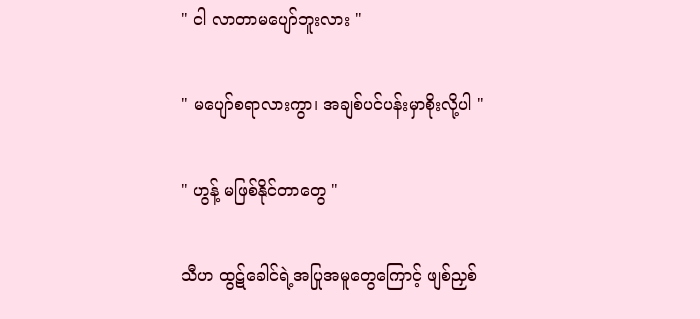" ငါ လာတာမပျော်ဘူးလား "

" မပျော်စရာလားကွာ၊ အချစ်ပင်ပန်းမှာစိုးလို့ပါ "

" ဟွန့် မဖြစ်နိုင်တာတွေ "

သီဟ ထွဋ်ခေါင်ရဲ့အပြုအမူတွေကြောင့် ဖျစ်ညှစ်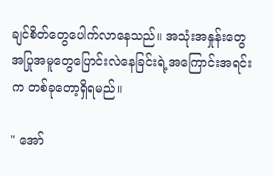ချင်စိတ်တွေပေါက်လာနေသည်။ အသုံးအနှုန်းတွေ အပြုအမူတွေပြောင်းလဲနေခြင်းရဲ့အကြောင်းအရင်းက တစ်ခုတော့ရှိရမည်။

" အော်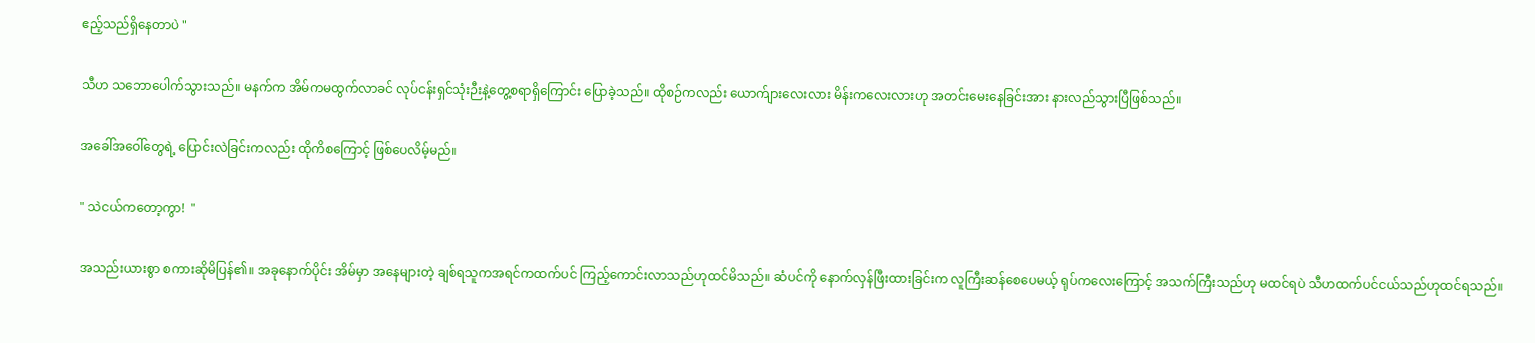ဧည့်သည်ရှိနေတာပဲ "

သီဟ သဘောပေါက်သွားသည်။ မနက်က အိမ်ကမထွက်လာခင် လုပ်ငန်းရှင်သုံးဉီးနဲ့တွေ့စရာရှိကြောင်း ပြောခဲ့သည်။ ထိုစဉ်ကလည်း ယောက်ျားလေးလား မိန်းကလေးလားဟု အတင်းမေးနေခြင်းအား နားလည်သွားပြီဖြစ်သည်။

အခေါ်အဝေါ်တွေရဲ့ ပြောင်းလဲခြင်းကလည်း ထိုကိစကြောင့် ဖြစ်ပေလိမ့်မည်။

" သဲငယ်ကတော့ကွာ!  "

အသည်းယားစွာ စကားဆိုမိပြန်၏။ အခုနောက်ပိုင်း အိမ်မှာ အနေများတဲ့ ချစ်ရသူကအရင်ကထက်ပင် ကြည့်ကောင်းလာသည်ဟုထင်မိသည်။ ဆံပင်ကို နောက်လှန်ဖြီးထားခြင်းက လူကြီးဆန်စေပေမယ့် ရုပ်ကလေးကြောင့် အသက်ကြီးသည်ဟု မထင်ရပဲ သီဟထက်ပင်ငယ်သည်ဟုထင်ရသည်။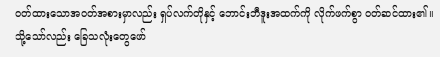ဝတ်ထားသောအဝတ်အစားမှာလည်း ရှပ်လက်တိုနှင့် ဘောင်းဘီဒူးအထက်ကို လိုက်ဖက်စွာ ဝတ်ဆင်ထား၏။ သို့သော်လည်း ခြေသလုံးတွေဖော်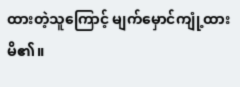ထားတဲ့သူကြောင့် မျက်မှောင်ကျုံ့ထားမိ၏။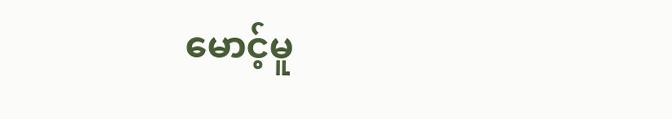မောင့်မူ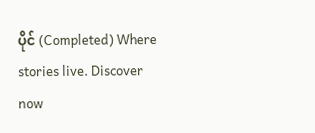ပိုင် (Completed) Where stories live. Discover now